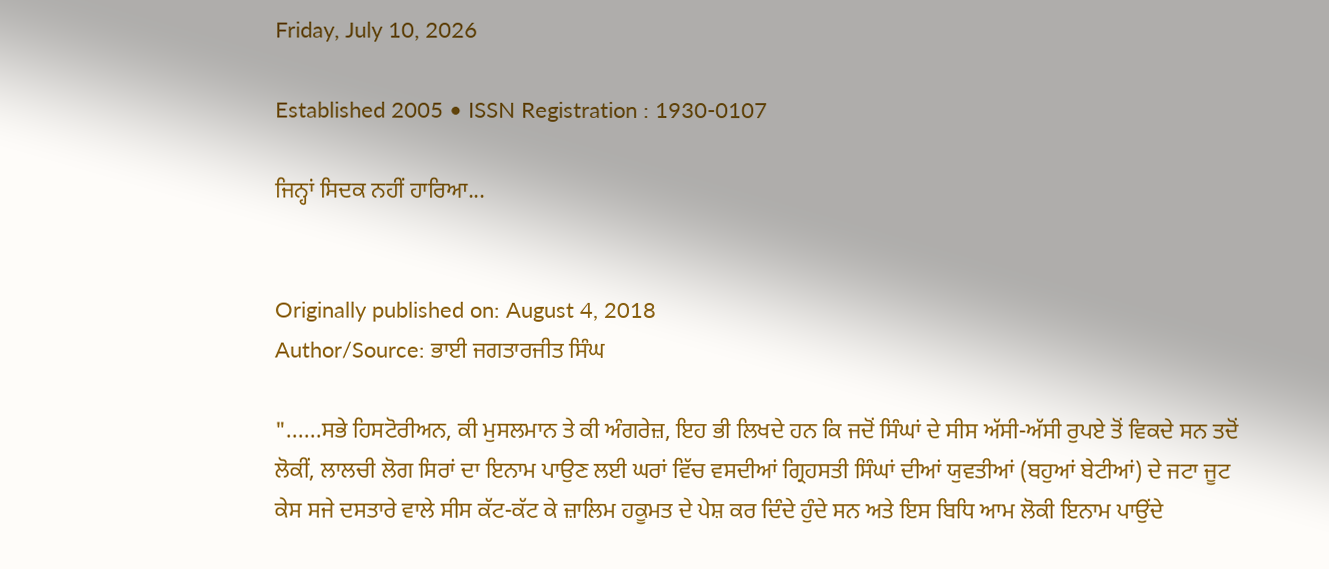Friday, July 10, 2026

Established 2005 • ISSN Registration : 1930-0107

ਜਿਨ੍ਹਾਂ ਸਿਦਕ ਨਹੀਂ ਹਾਰਿਆ...


Originally published on: August 4, 2018
Author/Source: ਭਾਈ ਜਗਤਾਰਜੀਤ ਸਿੰਘ

"......ਸਭੇ ਹਿਸਟੋਰੀਅਨ, ਕੀ ਮੁਸਲਮਾਨ ਤੇ ਕੀ ਅੰਗਰੇਜ਼, ਇਹ ਭੀ ਲਿਖਦੇ ਹਨ ਕਿ ਜਦੋਂ ਸਿੰਘਾਂ ਦੇ ਸੀਸ ਅੱਸੀ-ਅੱਸੀ ਰੁਪਏ ਤੋਂ ਵਿਕਦੇ ਸਨ ਤਦੋਂ ਲੋਕੀਂ, ਲਾਲਚੀ ਲੋਗ ਸਿਰਾਂ ਦਾ ਇਨਾਮ ਪਾਉਣ ਲਈ ਘਰਾਂ ਵਿੱਚ ਵਸਦੀਆਂ ਗ੍ਰਿਹਸਤੀ ਸਿੰਘਾਂ ਦੀਆਂ ਯੁਵਤੀਆਂ (ਬਹੁਆਂ ਬੇਟੀਆਂ) ਦੇ ਜਟਾ ਜੂਟ ਕੇਸ ਸਜੇ ਦਸਤਾਰੇ ਵਾਲੇ ਸੀਸ ਕੱਟ-ਕੱਟ ਕੇ ਜ਼ਾਲਿਮ ਹਕੂਮਤ ਦੇ ਪੇਸ਼ ਕਰ ਦਿੰਦੇ ਹੁੰਦੇ ਸਨ ਅਤੇ ਇਸ ਬਿਧਿ ਆਮ ਲੋਕੀ ਇਨਾਮ ਪਾਉਂਦੇ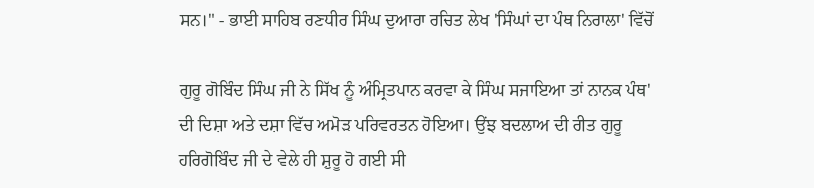ਸਨ।" - ਭਾਈ ਸਾਹਿਬ ਰਣਧੀਰ ਸਿੰਘ ਦੁਆਰਾ ਰਚਿਤ ਲੇਖ 'ਸਿੰਘਾਂ ਦਾ ਪੰਥ ਨਿਰਾਲਾ' ਵਿੱਚੋਂ

ਗੁਰੂ ਗੋਬਿੰਦ ਸਿੰਘ ਜੀ ਨੇ ਸਿੱਖ ਨੂੰ ਅੰਮ੍ਰਿਤਪਾਨ ਕਰਵਾ ਕੇ ਸਿੰਘ ਸਜਾਇਆ ਤਾਂ ਨਾਨਕ ਪੰਥ' ਦੀ ਦਿਸ਼ਾ ਅਤੇ ਦਸ਼ਾ ਵਿੱਚ ਅਮੋੜ ਪਰਿਵਰਤਨ ਹੋਇਆ। ਉਂਝ ਬਦਲਾਅ ਦੀ ਰੀਤ ਗੁਰੂ ਹਰਿਗੋਬਿੰਦ ਜੀ ਦੇ ਵੇਲੇ ਹੀ ਸ਼ੁਰੂ ਹੋ ਗਈ ਸੀ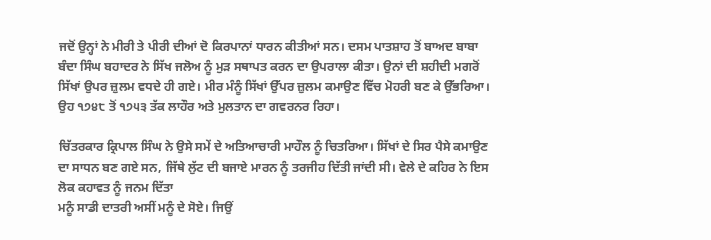ਜਦੋਂ ਉਨ੍ਹਾਂ ਨੇ ਮੀਰੀ ਤੇ ਪੀਰੀ ਦੀਆਂ ਦੋ ਕਿਰਪਾਨਾਂ ਧਾਰਨ ਕੀਤੀਆਂ ਸਨ। ਦਸਮ ਪਾਤਸ਼ਾਹ ਤੋਂ ਬਾਅਦ ਬਾਬਾ ਬੰਦਾ ਸਿੰਘ ਬਹਾਦਰ ਨੇ ਸਿੱਖ ਜਲੋਅ ਨੂੰ ਮੁੜ ਸਥਾਪਤ ਕਰਨ ਦਾ ਉਪਰਾਲਾ ਕੀਤਾ। ਉਨਾਂ ਦੀ ਸ਼ਹੀਦੀ ਮਗਰੋਂ ਸਿੱਖਾਂ ਉਪਰ ਜ਼ੁਲਮ ਵਧਦੇ ਹੀ ਗਏ। ਮੀਰ ਮੰਨੂੰ ਸਿੱਖਾਂ ਉੱਪਰ ਜ਼ੁਲਮ ਕਮਾਉਣ ਵਿੱਚ ਮੋਹਰੀ ਬਣ ਕੇ ਉੱਭਰਿਆ। ਉਹ ੧੭੪੮ ਤੋਂ ੧੭੫੩ ਤੱਕ ਲਾਹੌਰ ਅਤੇ ਮੁਲਤਾਨ ਦਾ ਗਵਰਨਰ ਰਿਹਾ।

ਚਿੱਤਰਕਾਰ ਕ੍ਰਿਪਾਲ ਸਿੰਘ ਨੇ ਉਸੇ ਸਮੇਂ ਦੇ ਅਤਿਆਚਾਰੀ ਮਾਹੌਲ ਨੂੰ ਚਿਤਰਿਆ। ਸਿੱਖਾਂ ਦੇ ਸਿਰ ਪੈਸੇ ਕਮਾਉਣ ਦਾ ਸਾਧਨ ਬਣ ਗਏ ਸਨ, ਜਿੱਥੇ ਲੁੱਟ ਦੀ ਬਜਾਏ ਮਾਰਨ ਨੂੰ ਤਰਜੀਹ ਦਿੱਤੀ ਜਾਂਦੀ ਸੀ। ਵੇਲੇ ਦੇ ਕਹਿਰ ਨੇ ਇਸ ਲੋਕ ਕਹਾਵਤ ਨੂੰ ਜਨਮ ਦਿੱਤਾ
ਮਨੂੰ ਸਾਡੀ ਦਾਤਰੀ ਅਸੀਂ ਮਨੂੰ ਦੇ ਸੋਏ। ਜਿਉਂ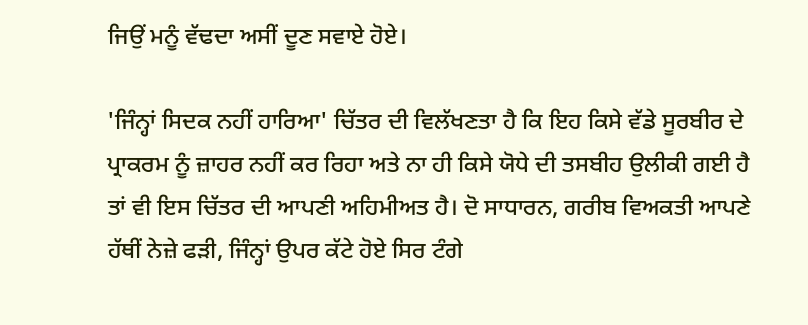ਜਿਉਂ ਮਨੂੰ ਵੱਢਦਾ ਅਸੀਂ ਦੂਣ ਸਵਾਏ ਹੋਏ।

'ਜਿੰਨ੍ਹਾਂ ਸਿਦਕ ਨਹੀਂ ਹਾਰਿਆ' ਚਿੱਤਰ ਦੀ ਵਿਲੱਖਣਤਾ ਹੈ ਕਿ ਇਹ ਕਿਸੇ ਵੱਡੇ ਸੂਰਬੀਰ ਦੇ ਪ੍ਰਾਕਰਮ ਨੂੰ ਜ਼ਾਹਰ ਨਹੀਂ ਕਰ ਰਿਹਾ ਅਤੇ ਨਾ ਹੀ ਕਿਸੇ ਯੋਧੇ ਦੀ ਤਸਬੀਹ ਉਲੀਕੀ ਗਈ ਹੈ ਤਾਂ ਵੀ ਇਸ ਚਿੱਤਰ ਦੀ ਆਪਣੀ ਅਹਿਮੀਅਤ ਹੈ। ਦੋ ਸਾਧਾਰਨ, ਗਰੀਬ ਵਿਅਕਤੀ ਆਪਣੇ ਹੱਥੀਂ ਨੇਜ਼ੇ ਫੜੀ, ਜਿੰਨ੍ਹਾਂ ਉਪਰ ਕੱਟੇ ਹੋਏ ਸਿਰ ਟੰਗੇ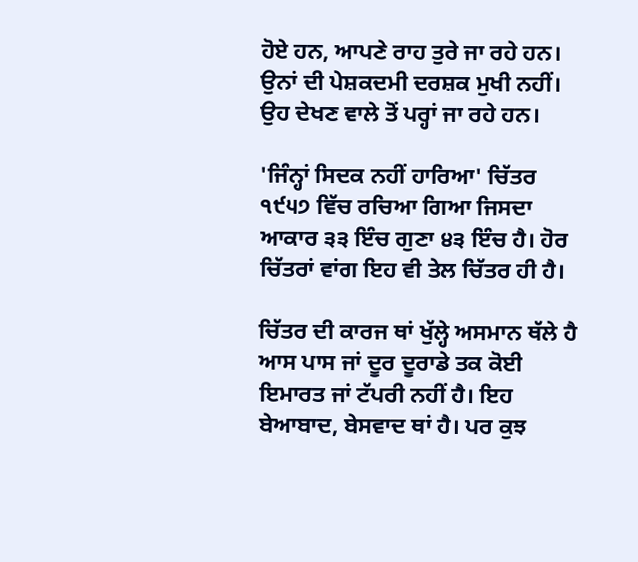ਹੋਏ ਹਨ, ਆਪਣੇ ਰਾਹ ਤੁਰੇ ਜਾ ਰਹੇ ਹਨ। ਉਨਾਂ ਦੀ ਪੇਸ਼ਕਦਮੀ ਦਰਸ਼ਕ ਮੁਖੀ ਨਹੀਂ। ਉਹ ਦੇਖਣ ਵਾਲੇ ਤੋਂ ਪਰ੍ਹਾਂ ਜਾ ਰਹੇ ਹਨ।

'ਜਿੰਨ੍ਹਾਂ ਸਿਦਕ ਨਹੀਂ ਹਾਰਿਆ' ਚਿੱਤਰ ੧੯੫੭ ਵਿੱਚ ਰਚਿਆ ਗਿਆ ਜਿਸਦਾ ਆਕਾਰ ੩੩ ਇੰਚ ਗੁਣਾ ੪੩ ਇੰਚ ਹੈ। ਹੋਰ ਚਿੱਤਰਾਂ ਵਾਂਗ ਇਹ ਵੀ ਤੇਲ ਚਿੱਤਰ ਹੀ ਹੈ।

ਚਿੱਤਰ ਦੀ ਕਾਰਜ ਥਾਂ ਖੁੱਲ੍ਹੇ ਅਸਮਾਨ ਥੱਲੇ ਹੈ ਆਸ ਪਾਸ ਜਾਂ ਦੂਰ ਦੂਰਾਡੇ ਤਕ ਕੋਈ ਇਮਾਰਤ ਜਾਂ ਟੱਪਰੀ ਨਹੀਂ ਹੈ। ਇਹ ਬੇਆਬਾਦ, ਬੇਸਵਾਦ ਥਾਂ ਹੈ। ਪਰ ਕੁਝ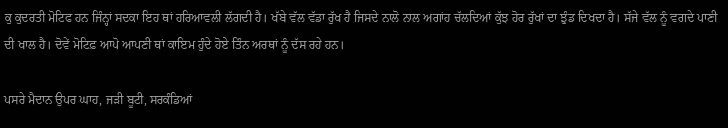ਕੁ ਕੁਦਰਤੀ ਮੋਟਿਫ ਹਨ ਜਿੰਨ੍ਹਾਂ ਸਦਕਾ ਇਹ ਥਾਂ ਹਰਿਆਵਲੀ ਲੱਗਦੀ ਹੈ। ਖੱਬੇ ਵੱਲ ਵੱਡਾ ਰੁੱਖ ਹੈ ਜਿਸਦੇ ਨਾਲੋ ਨਾਲ ਅਗਾਂਹ ਚੱਲਦਿਆਂ ਕੁੱਝ ਹੋਰ ਰੁੱਖਾਂ ਦਾ ਝੁੰਡ ਦਿਖਦਾ ਹੈ। ਸੱਜੇ ਵੱਲ ਨੂੰ ਵਗਦੇ ਪਾਣੀ ਦੀ ਖਾਲ ਹੈ। ਦੋਵੇਂ ਮੋਟਿਫ਼ ਆਪੋ ਆਪਣੀ ਥਾਂ ਕਾਇਮ ਹੁੰਦੇ ਹੋਏ ਤਿੰਨ ਅਰਥਾਂ ਨੂੰ ਦੱਸ ਰਹੇ ਹਨ।

ਪਸਰੇ ਮੈਦਾਨ ਉਪਰ ਘਾਹ, ਜੜੀ ਬੂਟੀ, ਸਰਕੰਡਿਆਂ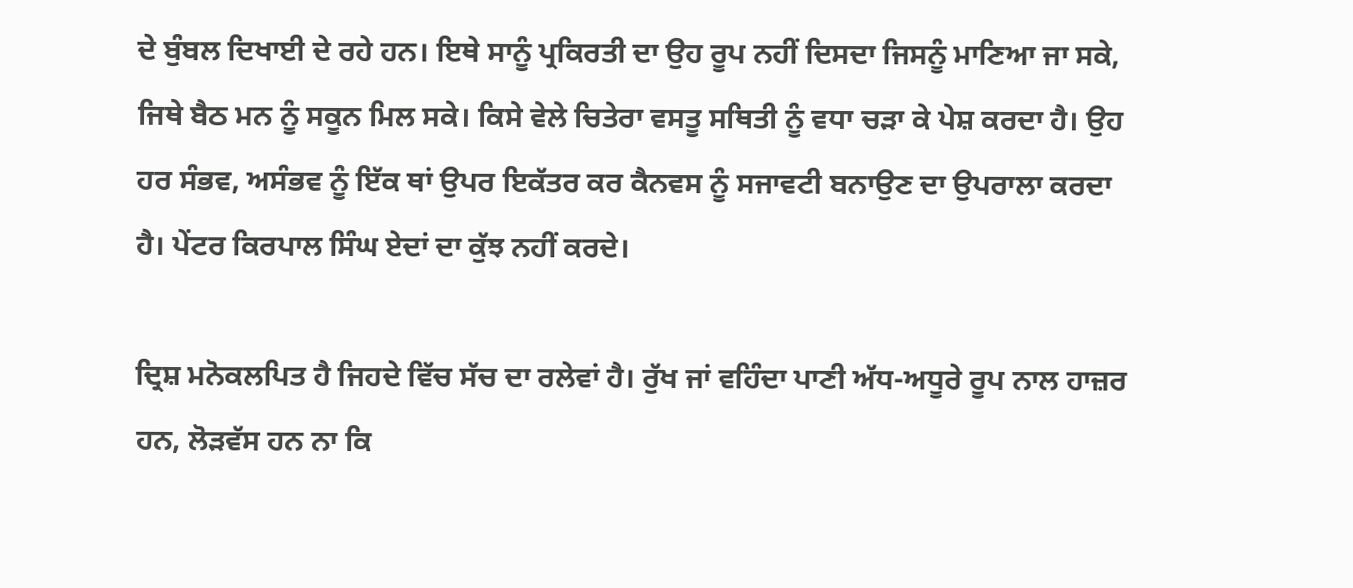ਦੇ ਬੁੰਬਲ ਦਿਖਾਈ ਦੇ ਰਹੇ ਹਨ। ਇਥੇ ਸਾਨੂੰ ਪ੍ਰਕਿਰਤੀ ਦਾ ਉਹ ਰੂਪ ਨਹੀਂ ਦਿਸਦਾ ਜਿਸਨੂੰ ਮਾਣਿਆ ਜਾ ਸਕੇ, ਜਿਥੇ ਬੈਠ ਮਨ ਨੂੰ ਸਕੂਨ ਮਿਲ ਸਕੇ। ਕਿਸੇ ਵੇਲੇ ਚਿਤੇਰਾ ਵਸਤੂ ਸਥਿਤੀ ਨੂੰ ਵਧਾ ਚੜਾ ਕੇ ਪੇਸ਼ ਕਰਦਾ ਹੈ। ਉਹ ਹਰ ਸੰਭਵ, ਅਸੰਭਵ ਨੂੰ ਇੱਕ ਥਾਂ ਉਪਰ ਇਕੱਤਰ ਕਰ ਕੈਨਵਸ ਨੂੰ ਸਜਾਵਟੀ ਬਨਾਉਣ ਦਾ ਉਪਰਾਲਾ ਕਰਦਾ ਹੈ। ਪੇਂਟਰ ਕਿਰਪਾਲ ਸਿੰਘ ਏਦਾਂ ਦਾ ਕੁੱਝ ਨਹੀਂ ਕਰਦੇ।

ਦ੍ਰਿਸ਼ ਮਨੋਕਲਪਿਤ ਹੈ ਜਿਹਦੇ ਵਿੱਚ ਸੱਚ ਦਾ ਰਲੇਵਾਂ ਹੈ। ਰੁੱਖ ਜਾਂ ਵਹਿੰਦਾ ਪਾਣੀ ਅੱਧ-ਅਧੂਰੇ ਰੂਪ ਨਾਲ ਹਾਜ਼ਰ ਹਨ, ਲੋੜਵੱਸ ਹਨ ਨਾ ਕਿ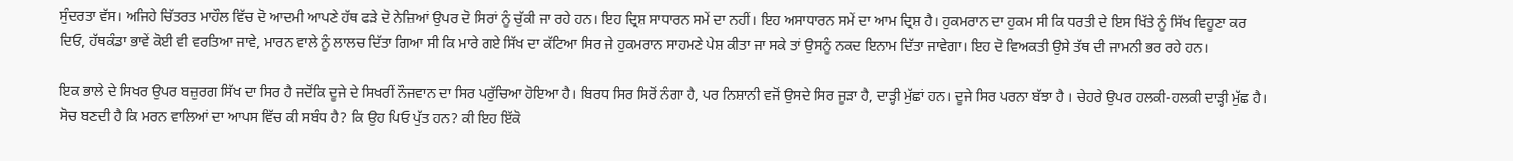ਸੁੰਦਰਤਾ ਵੱਸ। ਅਜਿਹੇ ਚਿੱਤਰਤ ਮਾਹੌਲ ਵਿੱਚ ਦੋ ਆਦਮੀ ਆਪਣੇ ਹੱਥ ਫੜੇ ਦੋ ਨੇਜ਼ਿਆਂ ਉਪਰ ਦੋ ਸਿਰਾਂ ਨੂੰ ਚੁੱਕੀ ਜਾ ਰਹੇ ਹਨ। ਇਹ ਦ੍ਰਿਸ਼ ਸਾਧਾਰਨ ਸਮੇਂ ਦਾ ਨਹੀਂ। ਇਹ ਅਸਾਧਾਰਨ ਸਮੇਂ ਦਾ ਆਮ ਦ੍ਰਿਸ਼ ਹੈ। ਹੁਕਮਰਾਨ ਦਾ ਹੁਕਮ ਸੀ ਕਿ ਧਰਤੀ ਦੇ ਇਸ ਖਿੱਤੇ ਨੂੰ ਸਿੱਖ ਵਿਹੂਣਾ ਕਰ ਦਿਓ, ਹੱਥਕੰਡਾ ਭਾਵੇਂ ਕੋਈ ਵੀ ਵਰਤਿਆ ਜਾਵੇ, ਮਾਰਨ ਵਾਲੇ ਨੂੰ ਲਾਲਚ ਦਿੱਤਾ ਗਿਆ ਸੀ ਕਿ ਮਾਰੇ ਗਏ ਸਿੱਖ ਦਾ ਕੱਟਿਆ ਸਿਰ ਜੇ ਹੁਕਮਰਾਨ ਸਾਹਮਣੇ ਪੇਸ਼ ਕੀਤਾ ਜਾ ਸਕੇ ਤਾਂ ਉਸਨੂੰ ਨਕਦ ਇਨਾਮ ਦਿੱਤਾ ਜਾਵੇਗਾ। ਇਹ ਦੋ ਵਿਅਕਤੀ ਉਸੇ ਤੱਥ ਦੀ ਜਾਮਨੀ ਭਰ ਰਹੇ ਹਨ।

ਇਕ ਭਾਲੇ ਦੇ ਸਿਖਰ ਉਪਰ ਬਜ਼ੁਰਗ ਸਿੱਖ ਦਾ ਸਿਰ ਹੈ ਜਦੋਂਕਿ ਦੂਜੇ ਦੇ ਸਿਖਰੀਂ ਨੌਜਵਾਨ ਦਾ ਸਿਰ ਪਰੁੱਚਿਆ ਹੋਇਆ ਹੈ। ਬਿਰਧ ਸਿਰ ਸਿਰੋਂ ਨੰਗਾ ਹੈ, ਪਰ ਨਿਸ਼ਾਨੀ ਵਜੋਂ ਉਸਦੇ ਸਿਰ ਜੂੜਾ ਹੈ, ਦਾੜ੍ਹੀ ਮੁੱਛਾਂ ਹਨ। ਦੂਜੇ ਸਿਰ ਪਰਨਾ ਬੱਝਾ ਹੈ । ਚੇਹਰੇ ਉਪਰ ਹਲਕੀ-ਹਲਕੀ ਦਾੜ੍ਹੀ ਮੁੱਛ ਹੈ। ਸੋਚ ਬਣਦੀ ਹੈ ਕਿ ਮਰਨ ਵਾਲਿਆਂ ਦਾ ਆਪਸ ਵਿੱਚ ਕੀ ਸਬੰਧ ਹੈ? ਕਿ ਉਹ ਪਿਓ ਪੁੱਤ ਹਨ? ਕੀ ਇਹ ਇੱਕੋ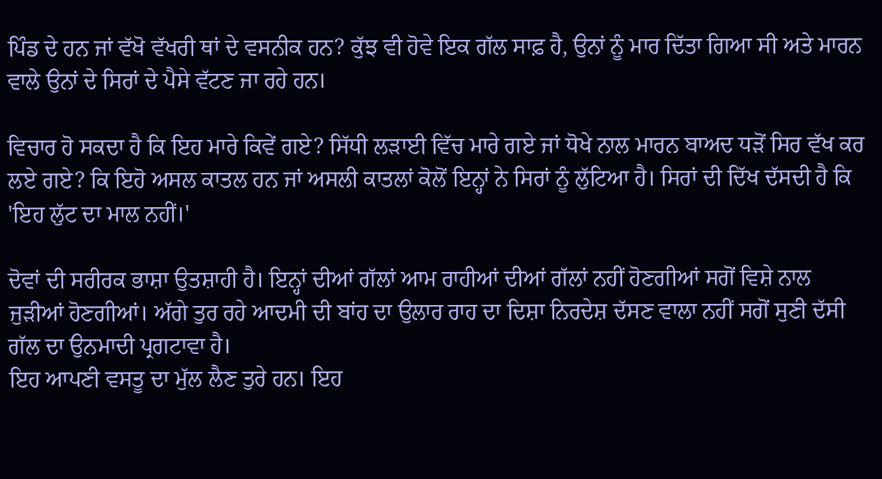ਪਿੰਡ ਦੇ ਹਨ ਜਾਂ ਵੱਖੋ ਵੱਖਰੀ ਥਾਂ ਦੇ ਵਸਨੀਕ ਹਨ? ਕੁੱਝ ਵੀ ਹੋਵੇ ਇਕ ਗੱਲ ਸਾਫ਼ ਹੈ, ਉਨਾਂ ਨੂੰ ਮਾਰ ਦਿੱਤਾ ਗਿਆ ਸੀ ਅਤੇ ਮਾਰਨ ਵਾਲੇ ਉਨਾਂ ਦੇ ਸਿਰਾਂ ਦੇ ਪੈਸੇ ਵੱਟਣ ਜਾ ਰਹੇ ਹਨ।

ਵਿਚਾਰ ਹੋ ਸਕਦਾ ਹੈ ਕਿ ਇਹ ਮਾਰੇ ਕਿਵੇਂ ਗਏ? ਸਿੱਧੀ ਲੜਾਈ ਵਿੱਚ ਮਾਰੇ ਗਏ ਜਾਂ ਧੋਖੇ ਨਾਲ ਮਾਰਨ ਬਾਅਦ ਧੜੋਂ ਸਿਰ ਵੱਖ ਕਰ ਲਏ ਗਏ? ਕਿ ਇਹੋ ਅਸਲ ਕਾਤਲ ਹਨ ਜਾਂ ਅਸਲੀ ਕਾਤਲਾਂ ਕੋਲੋਂ ਇਨ੍ਹਾਂ ਨੇ ਸਿਰਾਂ ਨੂੰ ਲੁੱਟਿਆ ਹੈ। ਸਿਰਾਂ ਦੀ ਦਿੱਖ ਦੱਸਦੀ ਹੈ ਕਿ 'ਇਹ ਲੁੱਟ ਦਾ ਮਾਲ ਨਹੀਂ।'

ਦੋਵਾਂ ਦੀ ਸਰੀਰਕ ਭਾਸ਼ਾ ਉਤਸ਼ਾਹੀ ਹੈ। ਇਨ੍ਹਾਂ ਦੀਆਂ ਗੱਲਾਂ ਆਮ ਰਾਹੀਆਂ ਦੀਆਂ ਗੱਲਾਂ ਨਹੀਂ ਹੋਣਗੀਆਂ ਸਗੋਂ ਵਿਸ਼ੇ ਨਾਲ ਜੁੜੀਆਂ ਹੋਣਗੀਆਂ। ਅੱਗੇ ਤੁਰ ਰਹੇ ਆਦਮੀ ਦੀ ਬਾਂਹ ਦਾ ਉਲਾਰ ਰਾਹ ਦਾ ਦਿਸ਼ਾ ਨਿਰਦੇਸ਼ ਦੱਸਣ ਵਾਲਾ ਨਹੀਂ ਸਗੋਂ ਸੁਣੀ ਦੱਸੀ ਗੱਲ ਦਾ ਉਨਮਾਦੀ ਪ੍ਰਗਟਾਵਾ ਹੈ।
ਇਹ ਆਪਣੀ ਵਸਤੂ ਦਾ ਮੁੱਲ ਲੈਣ ਤੁਰੇ ਹਨ। ਇਹ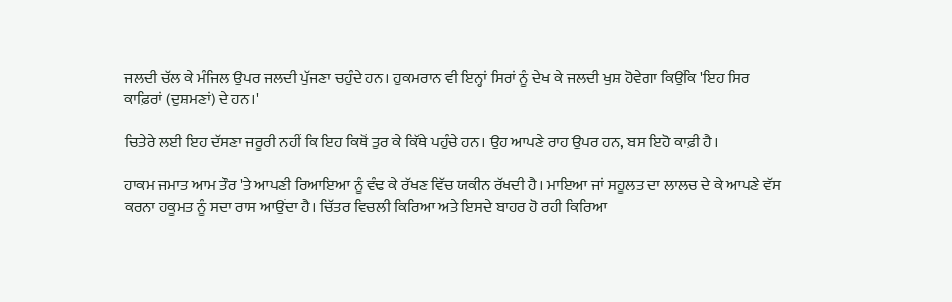ਜਲਦੀ ਚੱਲ ਕੇ ਮੰਜਿਲ ਉਪਰ ਜਲਦੀ ਪੁੱਜਣਾ ਚਹੁੰਦੇ ਹਨ। ਹੁਕਮਰਾਨ ਵੀ ਇਨ੍ਹਾਂ ਸਿਰਾਂ ਨੂੰ ਦੇਖ ਕੇ ਜਲਦੀ ਖੁਸ਼ ਹੋਵੇਗਾ ਕਿਉਂਕਿ 'ਇਹ ਸਿਰ ਕਾਫ਼ਿਰਾਂ (ਦੁਸ਼ਮਣਾਂ) ਦੇ ਹਨ।'

ਚਿਤੇਰੇ ਲਈ ਇਹ ਦੱਸਣਾ ਜਰੂਰੀ ਨਹੀਂ ਕਿ ਇਹ ਕਿਥੋਂ ਤੁਰ ਕੇ ਕਿੱਥੇ ਪਹੁੰਚੇ ਹਨ। ਉਹ ਆਪਣੇ ਰਾਹ ਉਪਰ ਹਨ, ਬਸ ਇਹੋ ਕਾਫ਼ੀ ਹੈ।

ਹਾਕਮ ਜਮਾਤ ਆਮ ਤੌਰ 'ਤੇ ਆਪਣੀ ਰਿਆਇਆ ਨੂੰ ਵੰਢ ਕੇ ਰੱਖਣ ਵਿੱਚ ਯਕੀਨ ਰੱਖਦੀ ਹੈ। ਮਾਇਆ ਜਾਂ ਸਹੂਲਤ ਦਾ ਲਾਲਚ ਦੇ ਕੇ ਆਪਣੇ ਵੱਸ ਕਰਨਾ ਹਕੂਮਤ ਨੂੰ ਸਦਾ ਰਾਸ ਆਉਂਦਾ ਹੈ। ਚਿੱਤਰ ਵਿਚਲੀ ਕਿਰਿਆ ਅਤੇ ਇਸਦੇ ਬਾਹਰ ਹੋ ਰਹੀ ਕਿਰਿਆ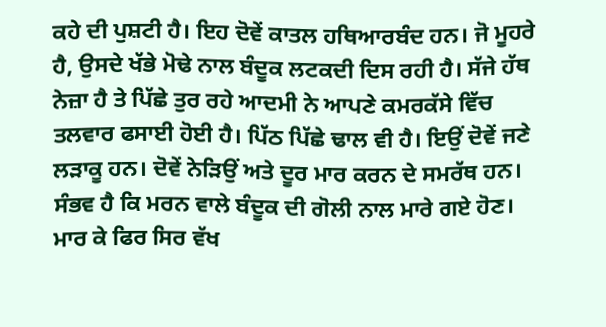ਕਹੇ ਦੀ ਪੁਸ਼ਟੀ ਹੈ। ਇਹ ਦੋਵੇਂ ਕਾਤਲ ਹਥਿਆਰਬੰਦ ਹਨ। ਜੋ ਮੂਹਰੇ ਹੈ, ਉਸਦੇ ਖੱਭੇ ਮੋਢੇ ਨਾਲ ਬੰਦੂਕ ਲਟਕਦੀ ਦਿਸ ਰਹੀ ਹੈ। ਸੱਜੇ ਹੱਥ ਨੇਜ਼ਾ ਹੈ ਤੇ ਪਿੱਛੇ ਤੁਰ ਰਹੇ ਆਦਮੀ ਨੇ ਆਪਣੇ ਕਮਰਕੱਸੇ ਵਿੱਚ ਤਲਵਾਰ ਫਸਾਈ ਹੋਈ ਹੈ। ਪਿੱਠ ਪਿੱਛੇ ਢਾਲ ਵੀ ਹੈ। ਇਉਂ ਦੋਵੇਂ ਜਣੇ ਲੜਾਕੂ ਹਨ। ਦੋਵੇਂ ਨੇੜਿਉਂ ਅਤੇ ਦੂਰ ਮਾਰ ਕਰਨ ਦੇ ਸਮਰੱਥ ਹਨ। ਸੰਭਵ ਹੈ ਕਿ ਮਰਨ ਵਾਲੇ ਬੰਦੂਕ ਦੀ ਗੋਲੀ ਨਾਲ ਮਾਰੇ ਗਏ ਹੋਣ। ਮਾਰ ਕੇ ਫਿਰ ਸਿਰ ਵੱਖ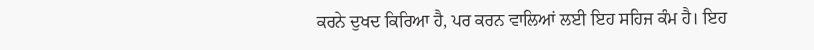ਕਰਨੇ ਦੁਖਦ ਕਿਰਿਆ ਹੈ, ਪਰ ਕਰਨ ਵਾਲਿਆਂ ਲਈ ਇਹ ਸਹਿਜ ਕੰਮ ਹੈ। ਇਹ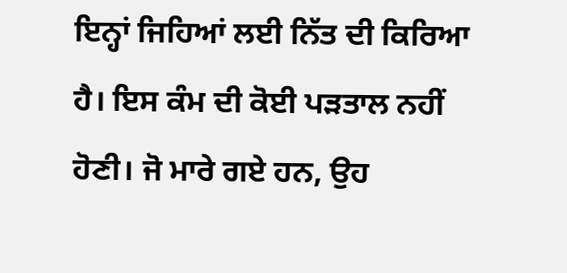ਇਨ੍ਹਾਂ ਜਿਹਿਆਂ ਲਈ ਨਿੱਤ ਦੀ ਕਿਰਿਆ ਹੈ। ਇਸ ਕੰਮ ਦੀ ਕੋਈ ਪੜਤਾਲ ਨਹੀਂ ਹੋਣੀ। ਜੋ ਮਾਰੇ ਗਏ ਹਨ, ਉਹ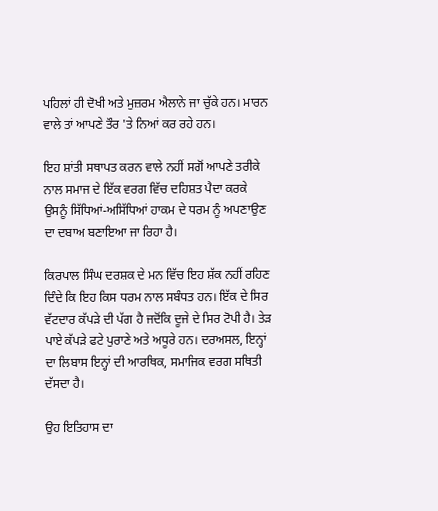ਪਹਿਲਾਂ ਹੀ ਦੋਖੀ ਅਤੇ ਮੁਜ਼ਰਮ ਐਲਾਨੇ ਜਾ ਚੁੱਕੇ ਹਨ। ਮਾਰਨ ਵਾਲੇ ਤਾਂ ਆਪਣੇ ਤੌਰ 'ਤੇ ਨਿਆਂ ਕਰ ਰਹੇ ਹਨ।

ਇਹ ਸ਼ਾਂਤੀ ਸਥਾਪਤ ਕਰਨ ਵਾਲੇ ਨਹੀਂ ਸਗੋਂ ਆਪਣੇ ਤਰੀਕੇ ਨਾਲ ਸਮਾਜ ਦੇ ਇੱਕ ਵਰਗ ਵਿੱਚ ਦਹਿਸ਼ਤ ਪੈਦਾ ਕਰਕੇ ਉਸਨੂੰ ਸਿੱਧਿਆਂ-ਅਸਿੱਧਿਆਂ ਹਾਕਮ ਦੇ ਧਰਮ ਨੂੰ ਅਪਣਾਉਣ ਦਾ ਦਬਾਅ ਬਣਾਇਆ ਜਾ ਰਿਹਾ ਹੈ।

ਕਿਰਪਾਲ ਸਿੰਘ ਦਰਸ਼ਕ ਦੇ ਮਨ ਵਿੱਚ ਇਹ ਸ਼ੱਕ ਨਹੀਂ ਰਹਿਣ ਦਿੰਦੇ ਕਿ ਇਹ ਕਿਸ ਧਰਮ ਨਾਲ ਸਬੰਧਤ ਹਨ। ਇੱਕ ਦੇ ਸਿਰ ਵੱਟਦਾਰ ਕੱਪੜੇ ਦੀ ਪੱਗ ਹੈ ਜਦੋਂਕਿ ਦੂਜੇ ਦੇ ਸਿਰ ਟੋਪੀ ਹੈ। ਤੇੜ ਪਾਏ ਕੱਪੜੇ ਫਟੇ ਪੁਰਾਣੇ ਅਤੇ ਅਧੂਰੇ ਹਨ। ਦਰਅਸਲ, ਇਨ੍ਹਾਂ ਦਾ ਲਿਬਾਸ ਇਨ੍ਹਾਂ ਦੀ ਆਰਥਿਕ, ਸਮਾਜਿਕ ਵਰਗ ਸਥਿਤੀ ਦੱਸਦਾ ਹੈ।

ਉਹ ਇਤਿਹਾਸ ਦਾ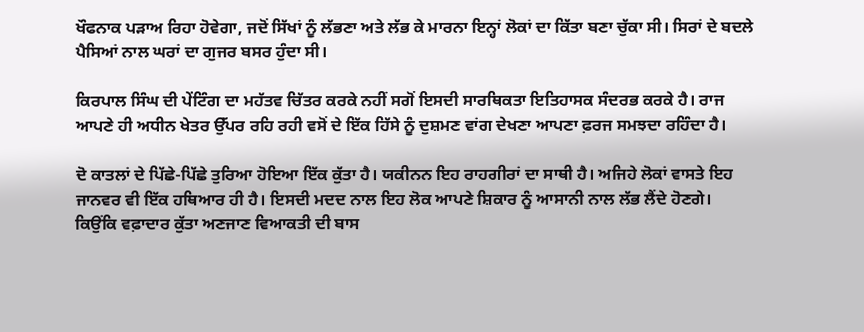ਖੌਫਨਾਕ ਪੜਾਅ ਰਿਹਾ ਹੋਵੇਗਾ, ਜਦੋਂ ਸਿੱਖਾਂ ਨੂੰ ਲੱਭਣਾ ਅਤੇ ਲੱਭ ਕੇ ਮਾਰਨਾ ਇਨ੍ਹਾਂ ਲੋਕਾਂ ਦਾ ਕਿੱਤਾ ਬਣਾ ਚੁੱਕਾ ਸੀ। ਸਿਰਾਂ ਦੇ ਬਦਲੇ ਪੈਸਿਆਂ ਨਾਲ ਘਰਾਂ ਦਾ ਗੁਜਰ ਬਸਰ ਹੁੰਦਾ ਸੀ।

ਕਿਰਪਾਲ ਸਿੰਘ ਦੀ ਪੇਂਟਿੰਗ ਦਾ ਮਹੱਤਵ ਚਿੱਤਰ ਕਰਕੇ ਨਹੀਂ ਸਗੋਂ ਇਸਦੀ ਸਾਰਥਿਕਤਾ ਇਤਿਹਾਸਕ ਸੰਦਰਭ ਕਰਕੇ ਹੈ। ਰਾਜ ਆਪਣੇ ਹੀ ਅਧੀਨ ਖੇਤਰ ਉੱਪਰ ਰਹਿ ਰਹੀ ਵਸੋਂ ਦੇ ਇੱਕ ਹਿੱਸੇ ਨੂੰ ਦੁਸ਼ਮਣ ਵਾਂਗ ਦੇਖਣਾ ਆਪਣਾ ਫ਼ਰਜ ਸਮਝਦਾ ਰਹਿੰਦਾ ਹੈ।

ਦੋ ਕਾਤਲਾਂ ਦੇ ਪਿੱਛੇ-ਪਿੱਛੇ ਤੁਰਿਆ ਹੋਇਆ ਇੱਕ ਕੁੱਤਾ ਹੈ। ਯਕੀਨਨ ਇਹ ਰਾਹਗੀਰਾਂ ਦਾ ਸਾਥੀ ਹੈ। ਅਜਿਹੇ ਲੋਕਾਂ ਵਾਸਤੇ ਇਹ ਜਾਨਵਰ ਵੀ ਇੱਕ ਹਥਿਆਰ ਹੀ ਹੈ। ਇਸਦੀ ਮਦਦ ਨਾਲ ਇਹ ਲੋਕ ਆਪਣੇ ਸ਼ਿਕਾਰ ਨੂੰ ਆਸਾਨੀ ਨਾਲ ਲੱਭ ਲੈਂਦੇ ਹੋਣਗੇ। ਕਿਉਂਕਿ ਵਫ਼ਾਦਾਰ ਕੁੱਤਾ ਅਣਜਾਣ ਵਿਆਕਤੀ ਦੀ ਬਾਸ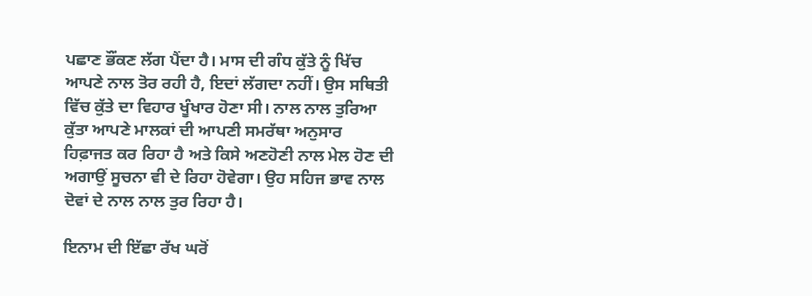ਪਛਾਣ ਭੌਂਕਣ ਲੱਗ ਪੈਂਦਾ ਹੈ। ਮਾਸ ਦੀ ਗੰਧ ਕੁੱਤੇ ਨੂੰ ਖਿੱਚ ਆਪਣੇ ਨਾਲ ਤੋਰ ਰਹੀ ਹੈ, ਇਦਾਂ ਲੱਗਦਾ ਨਹੀਂ। ਉਸ ਸਥਿਤੀ ਵਿੱਚ ਕੁੱਤੇ ਦਾ ਵਿਹਾਰ ਖੂੰਖਾਰ ਹੋਣਾ ਸੀ। ਨਾਲ ਨਾਲ ਤੁਰਿਆ ਕੁੱਤਾ ਆਪਣੇ ਮਾਲਕਾਂ ਦੀ ਆਪਣੀ ਸਮਰੱਥਾ ਅਨੁਸਾਰ ਹਿਫ਼ਾਜਤ ਕਰ ਰਿਹਾ ਹੈ ਅਤੇ ਕਿਸੇ ਅਣਹੋਣੀ ਨਾਲ ਮੇਲ ਹੋਣ ਦੀ ਅਗਾਉਂ ਸੂਚਨਾ ਵੀ ਦੇ ਰਿਹਾ ਹੋਵੇਗਾ। ਉਹ ਸਹਿਜ ਭਾਵ ਨਾਲ ਦੋਵਾਂ ਦੇ ਨਾਲ ਨਾਲ ਤੁਰ ਰਿਹਾ ਹੈ।

ਇਨਾਮ ਦੀ ਇੱਛਾ ਰੱਖ ਘਰੋਂ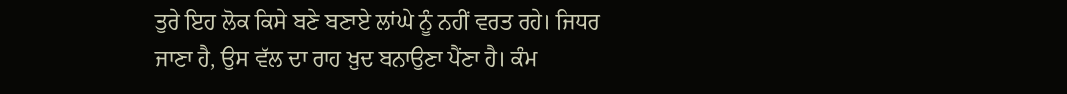ਤੁਰੇ ਇਹ ਲੋਕ ਕਿਸੇ ਬਣੇ ਬਣਾਏ ਲਾਂਘੇ ਨੂੰ ਨਹੀਂ ਵਰਤ ਰਹੇ। ਜਿਧਰ ਜਾਣਾ ਹੈ, ਉਸ ਵੱਲ ਦਾ ਰਾਹ ਖ਼ੁਦ ਬਨਾਉਣਾ ਪੈਂਣਾ ਹੈ। ਕੰਮ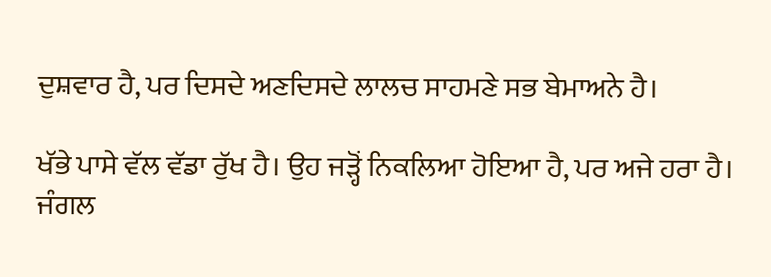ਦੁਸ਼ਵਾਰ ਹੈ, ਪਰ ਦਿਸਦੇ ਅਣਦਿਸਦੇ ਲਾਲਚ ਸਾਹਮਣੇ ਸਭ ਬੇਮਾਅਨੇ ਹੈ।

ਖੱਭੇ ਪਾਸੇ ਵੱਲ ਵੱਡਾ ਰੁੱਖ ਹੈ। ਉਹ ਜੜ੍ਹੋਂ ਨਿਕਲਿਆ ਹੋਇਆ ਹੈ, ਪਰ ਅਜੇ ਹਰਾ ਹੈ। ਜੰਗਲ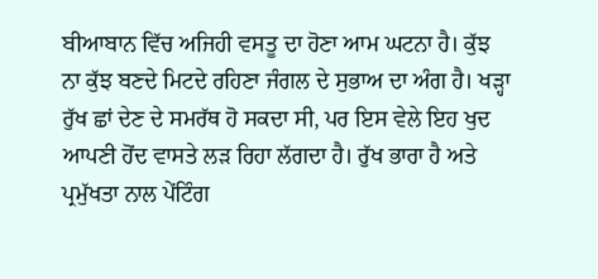ਬੀਆਬਾਨ ਵਿੱਚ ਅਜਿਹੀ ਵਸਤੂ ਦਾ ਹੋਣਾ ਆਮ ਘਟਨਾ ਹੈ। ਕੁੱਝ ਨਾ ਕੁੱਝ ਬਣਦੇ ਮਿਟਦੇ ਰਹਿਣਾ ਜੰਗਲ ਦੇ ਸੁਭਾਅ ਦਾ ਅੰਗ ਹੈ। ਖੜ੍ਹਾ ਰੁੱਖ ਛਾਂ ਦੇਣ ਦੇ ਸਮਰੱਥ ਹੋ ਸਕਦਾ ਸੀ, ਪਰ ਇਸ ਵੇਲੇ ਇਹ ਖੁਦ ਆਪਣੀ ਹੋਂਦ ਵਾਸਤੇ ਲੜ ਰਿਹਾ ਲੱਗਦਾ ਹੈ। ਰੁੱਖ ਭਾਰਾ ਹੈ ਅਤੇ ਪ੍ਰਮੁੱਖਤਾ ਨਾਲ ਪੇਂਟਿੰਗ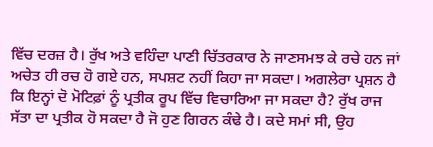ਵਿੱਚ ਦਰਜ਼ ਹੈ। ਰੁੱਖ ਅਤੇ ਵਹਿੰਦਾ ਪਾਣੀ ਚਿੱਤਰਕਾਰ ਨੇ ਜਾਣਸਮਝ ਕੇ ਰਚੇ ਹਨ ਜਾਂ ਅਚੇਤ ਹੀ ਰਚ ਹੋ ਗਏ ਹਨ, ਸਪਸ਼ਟ ਨਹੀਂ ਕਿਹਾ ਜਾ ਸਕਦਾ। ਅਗਲੇਰਾ ਪ੍ਰਸ਼ਨ ਹੈ ਕਿ ਇਨ੍ਹਾਂ ਦੋ ਮੋਟਿਫ਼ਾਂ ਨੂੰ ਪ੍ਰਤੀਕ ਰੂਪ ਵਿੱਚ ਵਿਚਾਰਿਆ ਜਾ ਸਕਦਾ ਹੈ? ਰੁੱਖ ਰਾਜ ਸੱਤਾ ਦਾ ਪ੍ਰਤੀਕ ਹੋ ਸਕਦਾ ਹੈ ਜੋ ਹੁਣ ਗਿਰਨ ਕੰਢੇ ਹੈ। ਕਦੇ ਸਮਾਂ ਸੀ, ਉਹ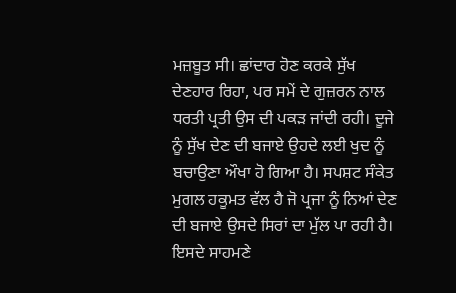ਮਜ਼ਬੂਤ ਸੀ। ਛਾਂਦਾਰ ਹੋਣ ਕਰਕੇ ਸੁੱਖ ਦੇਣਹਾਰ ਰਿਹਾ, ਪਰ ਸਮੇਂ ਦੇ ਗੁਜ਼ਰਨ ਨਾਲ ਧਰਤੀ ਪ੍ਰਤੀ ਉਸ ਦੀ ਪਕੜ ਜਾਂਦੀ ਰਹੀ। ਦੂਜੇ ਨੂੰ ਸੁੱਖ ਦੇਣ ਦੀ ਬਜਾਏ ਉਹਦੇ ਲਈ ਖੁਦ ਨੂੰ ਬਚਾਉਣਾ ਔਖਾ ਹੋ ਗਿਆ ਹੈ। ਸਪਸ਼ਟ ਸੰਕੇਤ ਮੁਗਲ ਹਕੂਮਤ ਵੱਲ ਹੈ ਜੋ ਪ੍ਰਜਾ ਨੂੰ ਨਿਆਂ ਦੇਣ ਦੀ ਬਜਾਏ ਉਸਦੇ ਸਿਰਾਂ ਦਾ ਮੁੱਲ ਪਾ ਰਹੀ ਹੈ। ਇਸਦੇ ਸਾਹਮਣੇ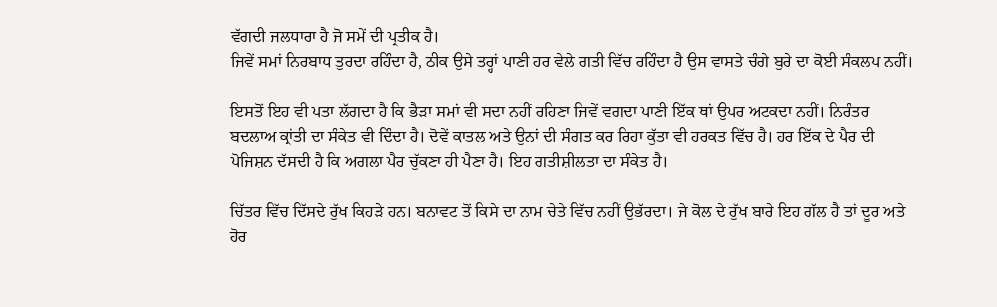ਵੱਗਦੀ ਜਲਧਾਰਾ ਹੈ ਜੋ ਸਮੇਂ ਦੀ ਪ੍ਰਤੀਕ ਹੈ।
ਜਿਵੇਂ ਸਮਾਂ ਨਿਰਬਾਧ ਤੁਰਦਾ ਰਹਿੰਦਾ ਹੈ, ਠੀਕ ਉਸੇ ਤਰ੍ਹਾਂ ਪਾਣੀ ਹਰ ਵੇਲੇ ਗਤੀ ਵਿੱਚ ਰਹਿੰਦਾ ਹੈ ਉਸ ਵਾਸਤੇ ਚੰਗੇ ਬੁਰੇ ਦਾ ਕੋਈ ਸੰਕਲਪ ਨਹੀਂ।

ਇਸਤੋਂ ਇਹ ਵੀ ਪਤਾ ਲੱਗਦਾ ਹੈ ਕਿ ਭੈੜਾ ਸਮਾਂ ਵੀ ਸਦਾ ਨਹੀਂ ਰਹਿਣਾ ਜਿਵੇਂ ਵਗਦਾ ਪਾਣੀ ਇੱਕ ਥਾਂ ਉਪਰ ਅਟਕਦਾ ਨਹੀਂ। ਨਿਰੰਤਰ ਬਦਲਾਅ ਕ੍ਰਾਂਤੀ ਦਾ ਸੰਕੇਤ ਵੀ ਦਿੰਦਾ ਹੈ। ਦੋਵੇਂ ਕਾਤਲ ਅਤੇ ਉਨਾਂ ਦੀ ਸੰਗਤ ਕਰ ਰਿਹਾ ਕੁੱਤਾ ਵੀ ਹਰਕਤ ਵਿੱਚ ਹੈ। ਹਰ ਇੱਕ ਦੇ ਪੈਰ ਦੀ ਪੋਜਿਸ਼ਨ ਦੱਸਦੀ ਹੈ ਕਿ ਅਗਲਾ ਪੈਰ ਚੁੱਕਣਾ ਹੀ ਪੈਣਾ ਹੈ। ਇਹ ਗਤੀਸ਼ੀਲਤਾ ਦਾ ਸੰਕੇਤ ਹੈ।

ਚਿੱਤਰ ਵਿੱਚ ਦਿੱਸਦੇ ਰੁੱਖ ਕਿਹੜੇ ਹਨ। ਬਨਾਵਟ ਤੋਂ ਕਿਸੇ ਦਾ ਨਾਮ ਚੇਤੇ ਵਿੱਚ ਨਹੀਂ ਉਭੱਰਦਾ। ਜੇ ਕੋਲ ਦੇ ਰੁੱਖ ਬਾਰੇ ਇਹ ਗੱਲ ਹੈ ਤਾਂ ਦੂਰ ਅਤੇ ਹੋਰ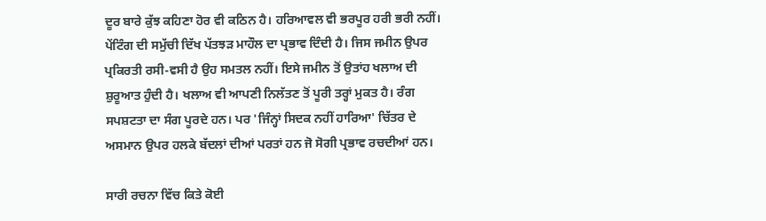ਦੂਰ ਬਾਰੇ ਕੁੱਝ ਕਹਿਣਾ ਹੋਰ ਵੀ ਕਠਿਨ ਹੈ। ਹਰਿਆਵਲ ਵੀ ਭਰਪੂਰ ਹਰੀ ਭਰੀ ਨਹੀਂ। ਪੇਂਟਿੰਗ ਦੀ ਸਮੁੱਚੀ ਦਿੱਖ ਪੱਤਝੜ ਮਾਹੌਲ ਦਾ ਪ੍ਰਭਾਵ ਦਿੰਦੀ ਹੈ। ਜਿਸ ਜਮੀਨ ਉਪਰ ਪ੍ਰਕਿਰਤੀ ਰਸੀ-ਵਸੀ ਹੈ ਉਹ ਸਮਤਲ ਨਹੀਂ। ਇਸੇ ਜਮੀਨ ਤੋਂ ਉਤਾਂਹ ਖਲਾਅ ਦੀ ਸ਼ੁਰੂਆਤ ਹੁੰਦੀ ਹੈ। ਖਲਾਅ ਵੀ ਆਪਣੀ ਨਿਲੱਤਣ ਤੋਂ ਪੂਰੀ ਤਰ੍ਹਾਂ ਮੁਕਤ ਹੈ। ਰੰਗ ਸਪਸ਼ਟਤਾ ਦਾ ਸੰਗ ਪੂਰਦੇ ਹਨ। ਪਰ 'ਜਿੰਨ੍ਹਾਂ ਸਿਦਕ ਨਹੀਂ ਹਾਰਿਆ' ਚਿੱਤਰ ਦੇ ਅਸਮਾਨ ਉਪਰ ਹਲਕੇ ਬੱਦਲਾਂ ਦੀਆਂ ਪਰਤਾਂ ਹਨ ਜੋ ਸੋਗੀ ਪ੍ਰਭਾਵ ਰਚਦੀਆਂ ਹਨ।

ਸਾਰੀ ਰਚਨਾ ਵਿੱਚ ਕਿਤੇ ਕੋਈ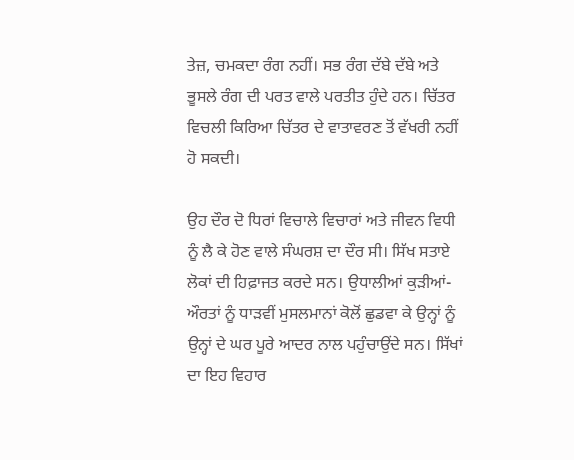ਤੇਜ਼, ਚਮਕਦਾ ਰੰਗ ਨਹੀਂ। ਸਭ ਰੰਗ ਦੱਬੇ ਦੱਬੇ ਅਤੇ ਭੂਸਲੇ ਰੰਗ ਦੀ ਪਰਤ ਵਾਲੇ ਪਰਤੀਤ ਹੁੰਦੇ ਹਨ। ਚਿੱਤਰ ਵਿਚਲੀ ਕਿਰਿਆ ਚਿੱਤਰ ਦੇ ਵਾਤਾਵਰਣ ਤੋਂ ਵੱਖਰੀ ਨਹੀਂ ਹੋ ਸਕਦੀ।

ਉਹ ਦੌਰ ਦੋ ਧਿਰਾਂ ਵਿਚਾਲੇ ਵਿਚਾਰਾਂ ਅਤੇ ਜੀਵਨ ਵਿਧੀ ਨੂੰ ਲੈ ਕੇ ਹੋਣ ਵਾਲੇ ਸੰਘਰਸ਼ ਦਾ ਦੌਰ ਸੀ। ਸਿੱਖ ਸਤਾਏ ਲੋਕਾਂ ਦੀ ਹਿਫ਼ਾਜਤ ਕਰਦੇ ਸਨ। ਉਧਾਲੀਆਂ ਕੁੜੀਆਂ-ਔਰਤਾਂ ਨੂੰ ਧਾੜਵੀਂ ਮੁਸਲਮਾਨਾਂ ਕੋਲੋਂ ਛੁਡਵਾ ਕੇ ਉਨ੍ਹਾਂ ਨੂੰ ਉਨ੍ਹਾਂ ਦੇ ਘਰ ਪੂਰੇ ਆਦਰ ਨਾਲ ਪਹੁੰਚਾਉਂਦੇ ਸਨ। ਸਿੱਖਾਂ ਦਾ ਇਹ ਵਿਹਾਰ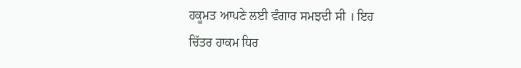ਹਕੂਮਤ ਆਪਣੇ ਲਈ ਵੰਗਾਰ ਸਮਝਦੀ ਸੀ । ਇਹ ਚਿੱਤਰ ਹਾਕਮ ਧਿਰ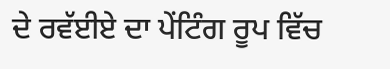ਦੇ ਰਵੱਈਏ ਦਾ ਪੇਂਟਿੰਗ ਰੂਪ ਵਿੱਚ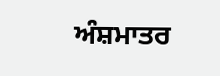ਅੰਸ਼ਮਾਤਰ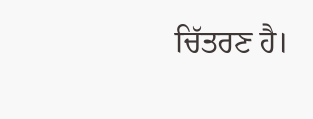ਚਿੱਤਰਣ ਹੈ।